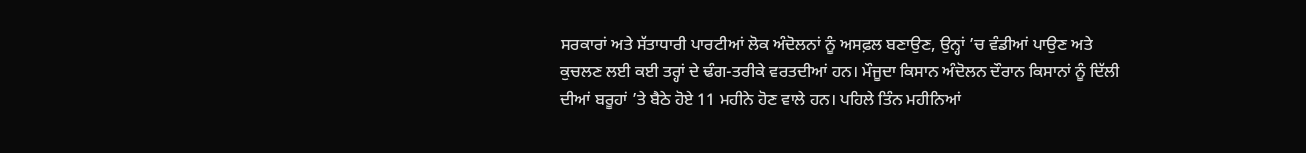ਸਰਕਾਰਾਂ ਅਤੇ ਸੱਤਾਧਾਰੀ ਪਾਰਟੀਆਂ ਲੋਕ ਅੰਦੋਲਨਾਂ ਨੂੰ ਅਸਫ਼ਲ ਬਣਾਉਣ, ਉਨ੍ਹਾਂ ’ਚ ਵੰਡੀਆਂ ਪਾਉਣ ਅਤੇ ਕੁਚਲਣ ਲਈ ਕਈ ਤਰ੍ਹਾਂ ਦੇ ਢੰਗ-ਤਰੀਕੇ ਵਰਤਦੀਆਂ ਹਨ। ਮੌਜੂਦਾ ਕਿਸਾਨ ਅੰਦੋਲਨ ਦੌਰਾਨ ਕਿਸਾਨਾਂ ਨੂੰ ਦਿੱਲੀ ਦੀਆਂ ਬਰੂਹਾਂ ’ਤੇ ਬੈਠੇ ਹੋਏ 11 ਮਹੀਨੇ ਹੋਣ ਵਾਲੇ ਹਨ। ਪਹਿਲੇ ਤਿੰਨ ਮਹੀਨਿਆਂ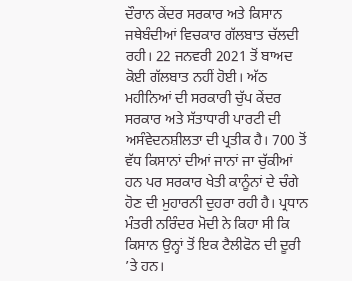ਦੌਰਾਨ ਕੇਂਦਰ ਸਰਕਾਰ ਅਤੇ ਕਿਸਾਨ ਜਥੇਬੰਦੀਆਂ ਵਿਚਕਾਰ ਗੱਲਬਾਤ ਚੱਲਦੀ ਰਹੀ। 22 ਜਨਵਰੀ 2021 ਤੋਂ ਬਾਅਦ ਕੋਈ ਗੱਲਬਾਤ ਨਹੀਂ ਹੋਈ। ਅੱਠ ਮਹੀਨਿਆਂ ਦੀ ਸਰਕਾਰੀ ਚੁੱਪ ਕੇਂਦਰ ਸਰਕਾਰ ਅਤੇ ਸੱਤਾਧਾਰੀ ਪਾਰਟੀ ਦੀ ਅਸੰਵੇਦਨਸ਼ੀਲਤਾ ਦੀ ਪ੍ਰਤੀਕ ਹੈ। 700 ਤੋਂ ਵੱਧ ਕਿਸਾਨਾਂ ਦੀਆਂ ਜਾਨਾਂ ਜਾ ਚੁੱਕੀਆਂ ਹਨ ਪਰ ਸਰਕਾਰ ਖੇਤੀ ਕਾਨੂੰਨਾਂ ਦੇ ਚੰਗੇ ਹੋਣ ਦੀ ਮੁਹਾਰਨੀ ਦੁਹਰਾ ਰਹੀ ਹੈ। ਪ੍ਰਧਾਨ ਮੰਤਰੀ ਨਰਿੰਦਰ ਮੋਦੀ ਨੇ ਕਿਹਾ ਸੀ ਕਿ ਕਿਸਾਨ ਉਨ੍ਹਾਂ ਤੋਂ ਇਕ ਟੈਲੀਫੋਨ ਦੀ ਦੂਰੀ ’ਤੇ ਹਨ।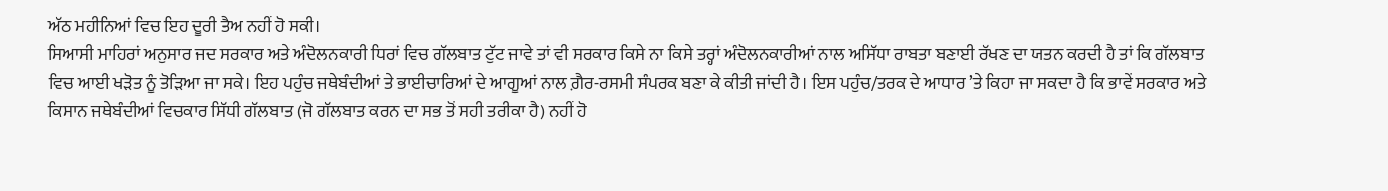ਅੱਠ ਮਹੀਨਿਆਂ ਵਿਚ ਇਹ ਦੂਰੀ ਤੈਅ ਨਹੀਂ ਹੋ ਸਕੀ।
ਸਿਆਸੀ ਮਾਹਿਰਾਂ ਅਨੁਸਾਰ ਜਦ ਸਰਕਾਰ ਅਤੇ ਅੰਦੋਲਨਕਾਰੀ ਧਿਰਾਂ ਵਿਚ ਗੱਲਬਾਤ ਟੁੱਟ ਜਾਵੇ ਤਾਂ ਵੀ ਸਰਕਾਰ ਕਿਸੇ ਨਾ ਕਿਸੇ ਤਰ੍ਹਾਂ ਅੰਦੋਲਨਕਾਰੀਆਂ ਨਾਲ ਅਸਿੱਧਾ ਰਾਬਤਾ ਬਣਾਈ ਰੱਖਣ ਦਾ ਯਤਨ ਕਰਦੀ ਹੈ ਤਾਂ ਕਿ ਗੱਲਬਾਤ ਵਿਚ ਆਈ ਖੜੋਤ ਨੂੰ ਤੋੜਿਆ ਜਾ ਸਕੇ। ਇਹ ਪਹੁੰਚ ਜਥੇਬੰਦੀਆਂ ਤੇ ਭਾਈਚਾਰਿਆਂ ਦੇ ਆਗੂਆਂ ਨਾਲ ਗ਼ੈਰ-ਰਸਮੀ ਸੰਪਰਕ ਬਣਾ ਕੇ ਕੀਤੀ ਜਾਂਦੀ ਹੈ। ਇਸ ਪਹੁੰਚ/ਤਰਕ ਦੇ ਆਧਾਰ ’ਤੇ ਕਿਹਾ ਜਾ ਸਕਦਾ ਹੈ ਕਿ ਭਾਵੇਂ ਸਰਕਾਰ ਅਤੇ ਕਿਸਾਨ ਜਥੇਬੰਦੀਆਂ ਵਿਚਕਾਰ ਸਿੱਧੀ ਗੱਲਬਾਤ (ਜੋ ਗੱਲਬਾਤ ਕਰਨ ਦਾ ਸਭ ਤੋਂ ਸਹੀ ਤਰੀਕਾ ਹੈ) ਨਹੀਂ ਹੋ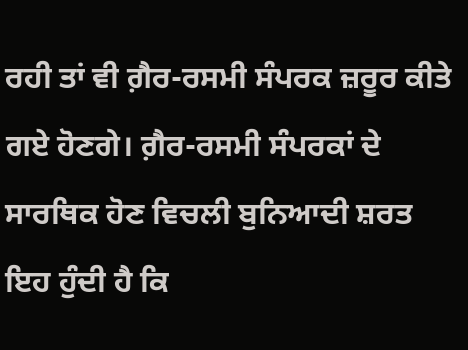ਰਹੀ ਤਾਂ ਵੀ ਗ਼ੈਰ-ਰਸਮੀ ਸੰਪਰਕ ਜ਼ਰੂਰ ਕੀਤੇ ਗਏ ਹੋਣਗੇ। ਗ਼ੈਰ-ਰਸਮੀ ਸੰਪਰਕਾਂ ਦੇ ਸਾਰਥਿਕ ਹੋਣ ਵਿਚਲੀ ਬੁਨਿਆਦੀ ਸ਼ਰਤ ਇਹ ਹੁੰਦੀ ਹੈ ਕਿ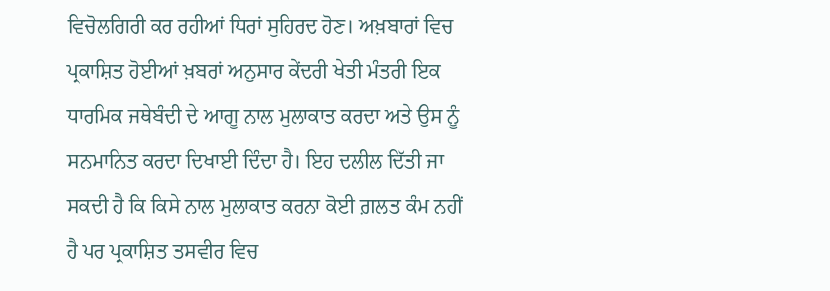ਵਿਚੋਲਗਿਰੀ ਕਰ ਰਹੀਆਂ ਧਿਰਾਂ ਸੁਹਿਰਦ ਹੋਣ। ਅਖ਼ਬਾਰਾਂ ਵਿਚ ਪ੍ਰਕਾਸ਼ਿਤ ਹੋਈਆਂ ਖ਼ਬਰਾਂ ਅਨੁਸਾਰ ਕੇਂਦਰੀ ਖੇਤੀ ਮੰਤਰੀ ਇਕ ਧਾਰਮਿਕ ਜਥੇਬੰਦੀ ਦੇ ਆਗੂ ਨਾਲ ਮੁਲਾਕਾਤ ਕਰਦਾ ਅਤੇ ਉਸ ਨੂੰ ਸਨਮਾਨਿਤ ਕਰਦਾ ਦਿਖਾਈ ਦਿੰਦਾ ਹੈ। ਇਹ ਦਲੀਲ ਦਿੱਤੀ ਜਾ ਸਕਦੀ ਹੈ ਕਿ ਕਿਸੇ ਨਾਲ ਮੁਲਾਕਾਤ ਕਰਨਾ ਕੋਈ ਗ਼ਲਤ ਕੰਮ ਨਹੀਂ ਹੈ ਪਰ ਪ੍ਰਕਾਸ਼ਿਤ ਤਸਵੀਰ ਵਿਚ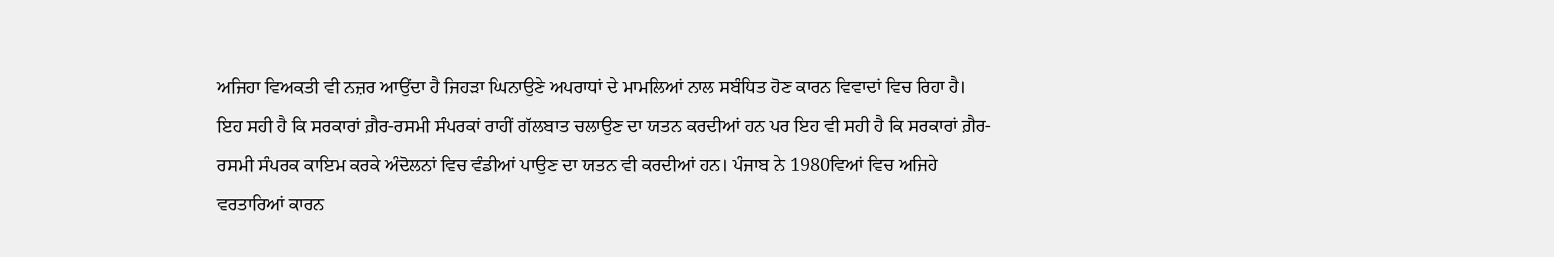ਅਜਿਹਾ ਵਿਅਕਤੀ ਵੀ ਨਜ਼ਰ ਆਉਂਦਾ ਹੈ ਜਿਹੜਾ ਘਿਨਾਉਣੇ ਅਪਰਾਧਾਂ ਦੇ ਮਾਮਲਿਆਂ ਨਾਲ ਸਬੰਧਿਤ ਹੋਣ ਕਾਰਨ ਵਿਵਾਦਾਂ ਵਿਚ ਰਿਹਾ ਹੈ।
ਇਹ ਸਹੀ ਹੈ ਕਿ ਸਰਕਾਰਾਂ ਗ਼ੈਰ-ਰਸਮੀ ਸੰਪਰਕਾਂ ਰਾਹੀਂ ਗੱਲਬਾਤ ਚਲਾਉਣ ਦਾ ਯਤਨ ਕਰਦੀਆਂ ਹਨ ਪਰ ਇਹ ਵੀ ਸਹੀ ਹੈ ਕਿ ਸਰਕਾਰਾਂ ਗ਼ੈਰ-ਰਸਮੀ ਸੰਪਰਕ ਕਾਇਮ ਕਰਕੇ ਅੰਦੋਲਨਾਂ ਵਿਚ ਵੰਡੀਆਂ ਪਾਉਣ ਦਾ ਯਤਨ ਵੀ ਕਰਦੀਆਂ ਹਨ। ਪੰਜਾਬ ਨੇ 1980ਵਿਆਂ ਵਿਚ ਅਜਿਹੇ ਵਰਤਾਰਿਆਂ ਕਾਰਨ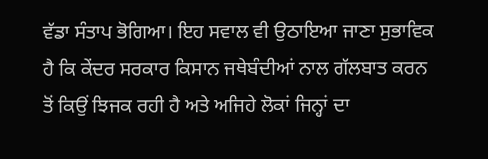ਵੱਡਾ ਸੰਤਾਪ ਭੋਗਿਆ। ਇਹ ਸਵਾਲ ਵੀ ਉਠਾਇਆ ਜਾਣਾ ਸੁਭਾਵਿਕ ਹੈ ਕਿ ਕੇਂਦਰ ਸਰਕਾਰ ਕਿਸਾਨ ਜਥੇਬੰਦੀਆਂ ਨਾਲ ਗੱਲਬਾਤ ਕਰਨ ਤੋਂ ਕਿਉਂ ਝਿਜਕ ਰਹੀ ਹੈ ਅਤੇ ਅਜਿਹੇ ਲੋਕਾਂ ਜਿਨ੍ਹਾਂ ਦਾ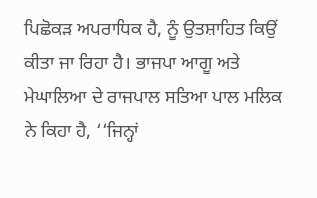ਪਿਛੋਕੜ ਅਪਰਾਧਿਕ ਹੈ, ਨੂੰ ਉਤਸ਼ਾਹਿਤ ਕਿਉਂ ਕੀਤਾ ਜਾ ਰਿਹਾ ਹੈ। ਭਾਜਪਾ ਆਗੂ ਅਤੇ ਮੇਘਾਲਿਆ ਦੇ ਰਾਜਪਾਲ ਸਤਿਆ ਪਾਲ ਮਲਿਕ ਨੇ ਕਿਹਾ ਹੈ, ‘‘ਜਿਨ੍ਹਾਂ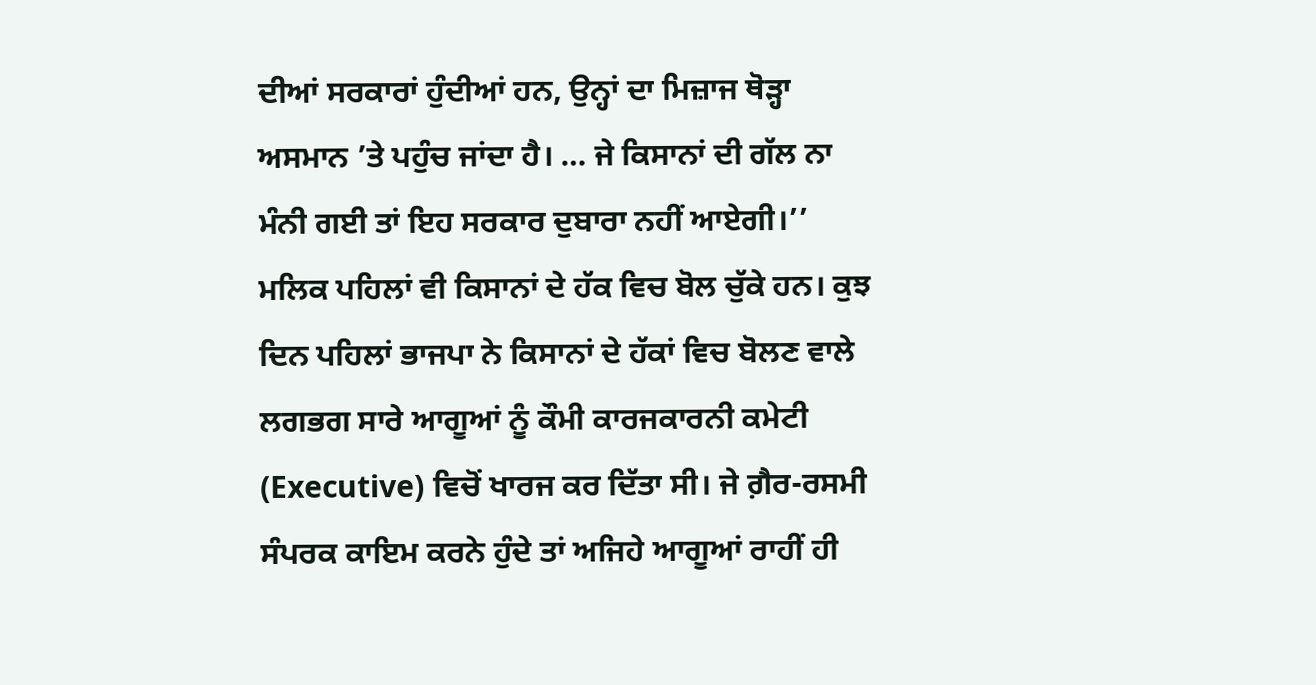ਦੀਆਂ ਸਰਕਾਰਾਂ ਹੁੰਦੀਆਂ ਹਨ, ਉਨ੍ਹਾਂ ਦਾ ਮਿਜ਼ਾਜ ਥੋੜ੍ਹਾ ਅਸਮਾਨ ’ਤੇ ਪਹੁੰਚ ਜਾਂਦਾ ਹੈ। … ਜੇ ਕਿਸਾਨਾਂ ਦੀ ਗੱਲ ਨਾ ਮੰਨੀ ਗਈ ਤਾਂ ਇਹ ਸਰਕਾਰ ਦੁਬਾਰਾ ਨਹੀਂ ਆਏਗੀ।’’ ਮਲਿਕ ਪਹਿਲਾਂ ਵੀ ਕਿਸਾਨਾਂ ਦੇ ਹੱਕ ਵਿਚ ਬੋਲ ਚੁੱਕੇ ਹਨ। ਕੁਝ ਦਿਨ ਪਹਿਲਾਂ ਭਾਜਪਾ ਨੇ ਕਿਸਾਨਾਂ ਦੇ ਹੱਕਾਂ ਵਿਚ ਬੋਲਣ ਵਾਲੇ ਲਗਭਗ ਸਾਰੇ ਆਗੂਆਂ ਨੂੰ ਕੌਮੀ ਕਾਰਜਕਾਰਨੀ ਕਮੇਟੀ (Executive) ਵਿਚੋਂ ਖਾਰਜ ਕਰ ਦਿੱਤਾ ਸੀ। ਜੇ ਗ਼ੈਰ-ਰਸਮੀ ਸੰਪਰਕ ਕਾਇਮ ਕਰਨੇ ਹੁੰਦੇ ਤਾਂ ਅਜਿਹੇ ਆਗੂਆਂ ਰਾਹੀਂ ਹੀ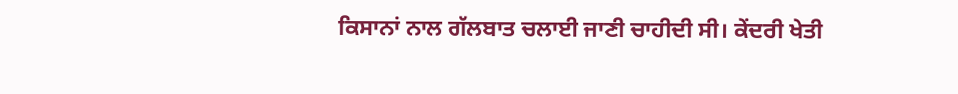ਕਿਸਾਨਾਂ ਨਾਲ ਗੱਲਬਾਤ ਚਲਾਈ ਜਾਣੀ ਚਾਹੀਦੀ ਸੀ। ਕੇਂਦਰੀ ਖੇਤੀ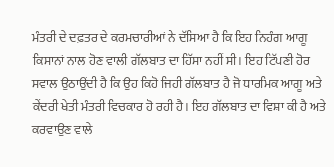ਮੰਤਰੀ ਦੇ ਦਫ਼ਤਰ ਦੇ ਕਰਮਚਾਰੀਆਂ ਨੇ ਦੱਸਿਆ ਹੈ ਕਿ ਇਹ ਨਿਹੰਗ ਆਗੂ ਕਿਸਾਨਾਂ ਨਾਲ ਹੋਣ ਵਾਲੀ ਗੱਲਬਾਤ ਦਾ ਹਿੱਸਾ ਨਹੀਂ ਸੀ। ਇਹ ਟਿੱਪਣੀ ਹੋਰ ਸਵਾਲ ਉਠਾਉਂਦੀ ਹੈ ਕਿ ਉਹ ਕਿਹੋ ਜਿਹੀ ਗੱਲਬਾਤ ਹੈ ਜੋ ਧਾਰਮਿਕ ਆਗੂ ਅਤੇ ਕੇਂਦਰੀ ਖੇਤੀ ਮੰਤਰੀ ਵਿਚਕਾਰ ਹੋ ਰਹੀ ਹੈ। ਇਹ ਗੱਲਬਾਤ ਦਾ ਵਿਸ਼ਾ ਕੀ ਹੈ ਅਤੇ ਕਰਵਾਉਣ ਵਾਲੇ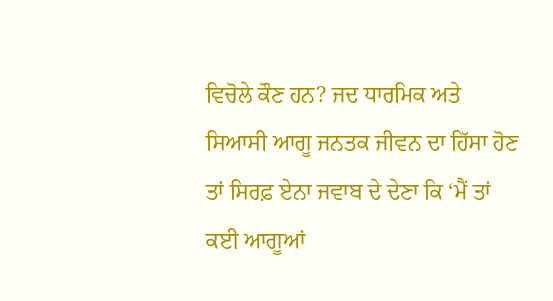ਵਿਚੋਲੇ ਕੌਣ ਹਨ? ਜਦ ਧਾਰਮਿਕ ਅਤੇ ਸਿਆਸੀ ਆਗੂ ਜਨਤਕ ਜੀਵਨ ਦਾ ਹਿੱਸਾ ਹੋਣ ਤਾਂ ਸਿਰਫ਼ ਏਨਾ ਜਵਾਬ ਦੇ ਦੇਣਾ ਕਿ ‘ਮੈਂ ਤਾਂ ਕਈ ਆਗੂਆਂ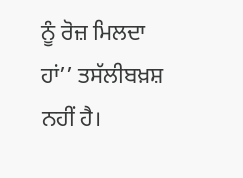ਨੂੰ ਰੋਜ਼ ਮਿਲਦਾ ਹਾਂ’’ ਤਸੱਲੀਬਖ਼ਸ਼ ਨਹੀਂ ਹੈ।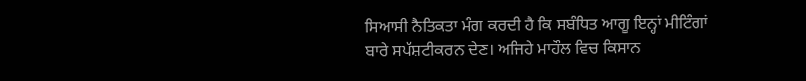ਸਿਆਸੀ ਨੈਤਿਕਤਾ ਮੰਗ ਕਰਦੀ ਹੈ ਕਿ ਸਬੰਧਿਤ ਆਗੂ ਇਨ੍ਹਾਂ ਮੀਟਿੰਗਾਂ ਬਾਰੇ ਸਪੱਸ਼ਟੀਕਰਨ ਦੇਣ। ਅਜਿਹੇ ਮਾਹੌਲ ਵਿਚ ਕਿਸਾਨ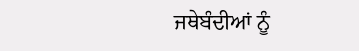ਜਥੇਬੰਦੀਆਂ ਨੂੰ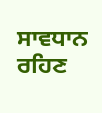ਸਾਵਧਾਨ ਰਹਿਣ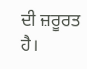ਦੀ ਜ਼ਰੂਰਤ ਹੈ।